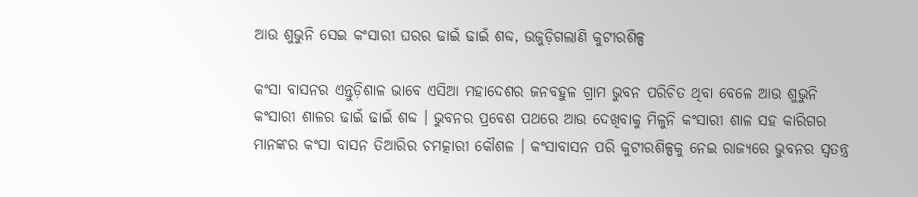ଆଉ ଶୁଭୁନି ସେଇ କଂସାରୀ ଘରର ଢାଇଁ ଢାଇଁ ଶବ୍ଦ, ଉଜୁଡ଼ିଗଲାଣି କୁଟୀରଶିଳ୍ପ

କଂସା ବାସନର ଏନ୍ତୁଡ଼ିଶାଳ ଭାବେ ଏସିଆ ମହାଦେଶର ଜନବହୁଳ ଗ୍ରାମ ଭୁବନ ପରିଚିତ ଥିବା ବେଳେ ଆଉ ଶୁଭୁନି କଂସାରୀ ଶାଳର ଢାଇଁ ଢାଇଁ ଶବ୍ଦ । ଭୁବନର ପ୍ରବେଶ ପଥରେ ଆଉ ଦେଖିବାକୁ ମିଳୁନି କଂସାରୀ ଶାଳ ସହ କାରିଗର ମାନଙ୍କର କଂସା ବାସନ ତିଆରିର ଚମତ୍କାରୀ କୌଶଳ । କଂସାବାସନ ପରି କୁଟୀରଶିଳ୍ପକୁ ନେଇ ରାଜ୍ୟରେ ଭୁବନର ସ୍ୱତନ୍ତ୍ର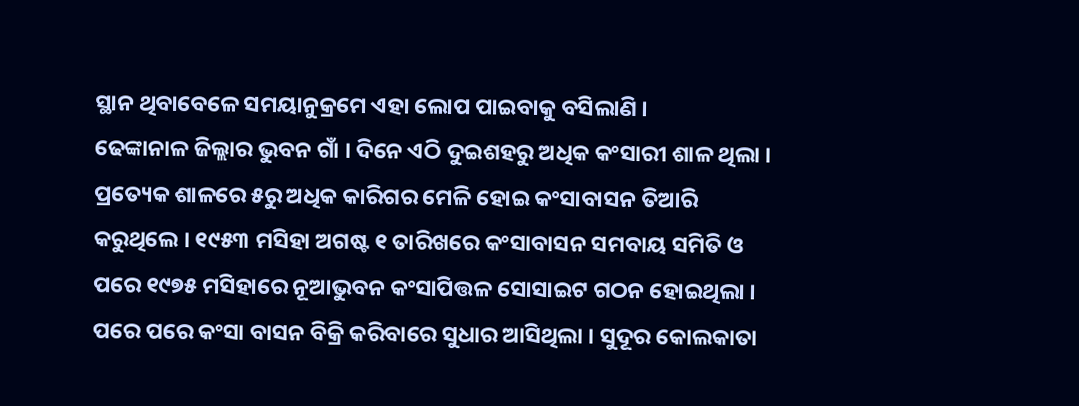ସ୍ଥାନ ଥିବାବେଳେ ସମୟାନୁକ୍ରମେ ଏହା ଲୋପ ପାଇବାକୁ ବସିଲାଣି ।
ଢେଙ୍କାନାଳ ଜିଲ୍ଲାର ଭୁବନ ଗାଁ । ଦିନେ ଏଠି ଦୁଇଶହରୁ ଅଧିକ କଂସାରୀ ଶାଳ ଥିଲା । ପ୍ରତ୍ୟେକ ଶାଳରେ ୫ରୁ ଅଧିକ କାରିଗର ମେଳି ହୋଇ କଂସାବାସନ ତିଆରି କରୁଥିଲେ । ୧୯୫୩ ମସିହା ଅଗଷ୍ଟ ୧ ତାରିଖରେ କଂସାବାସନ ସମବାୟ ସମିତି ଓ ପରେ ୧୯୭୫ ମସିହାରେ ନୂଆଭୁବନ କଂସାପିତ୍ତଳ ସୋସାଇଟ ଗଠନ ହୋଇଥିଲା । ପରେ ପରେ କଂସା ବାସନ ବିକ୍ରି କରିବାରେ ସୁଧାର ଆସିଥିଲା । ସୁଦୂର କୋଲକାତା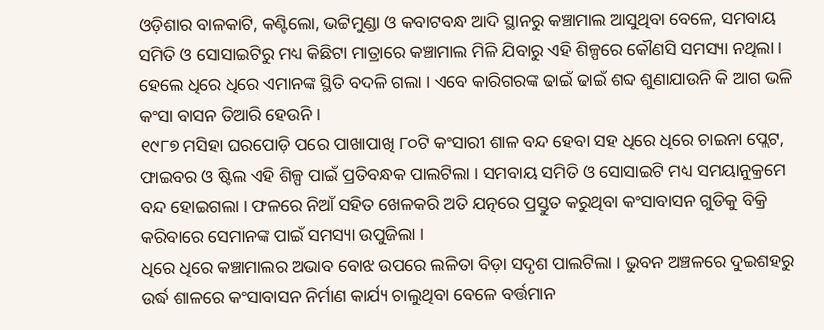ଓଡ଼ିଶାର ବାଳକାଟି, କଣ୍ଟିଲୋ, ଭଟ୍ଟିମୁଣ୍ଡା ଓ କବାଟବନ୍ଧ ଆଦି ସ୍ଥାନରୁ କଞ୍ଚାମାଲ ଆସୁଥିବା ବେଳେ, ସମବାୟ ସମିତି ଓ ସୋସାଇଟିରୁ ମଧ୍ୟ କିଛିଟା ମାତ୍ରାରେ କଞ୍ଚାମାଲ ମିଳି ଯିବାରୁ ଏହି ଶିଳ୍ପରେ କୌଣସି ସମସ୍ୟା ନଥିଲା । ହେଲେ ଧିରେ ଧିରେ ଏମାନଙ୍କ ସ୍ଥିତି ବଦଳି ଗଲା । ଏବେ କାରିଗରଙ୍କ ଢାଇଁ ଢାଇଁ ଶବ୍ଦ ଶୁଣାଯାଉନି କି ଆଗ ଭଳି କଂସା ବାସନ ତିଆରି ହେଉନି ।
୧୯୮୭ ମସିହା ଘରପୋଡ଼ି ପରେ ପାଖାପାଖି ୮୦ଟି କଂସାରୀ ଶାଳ ବନ୍ଦ ହେବା ସହ ଧିରେ ଧିରେ ଚାଇନା ପ୍ଲେଟ, ଫାଇବର ଓ ଷ୍ଟିଲ ଏହି ଶିଳ୍ପ ପାଇଁ ପ୍ରତିବନ୍ଧକ ପାଲଟିଲା । ସମବାୟ ସମିତି ଓ ସୋସାଇଟି ମଧ୍ୟ ସମୟାନୁକ୍ରମେ ବନ୍ଦ ହୋଇଗଲା । ଫଳରେ ନିଆଁ ସହିତ ଖେଳକରି ଅତି ଯତ୍ନରେ ପ୍ରସ୍ତୁତ କରୁଥିବା କଂସାବାସନ ଗୁଡିକୁ ବିକ୍ରି କରିବାରେ ସେମାନଙ୍କ ପାଇଁ ସମସ୍ୟା ଉପୁଜିଲା ।
ଧିରେ ଧିରେ କଞ୍ଚାମାଲର ଅଭାବ ବୋଝ ଉପରେ ଲଳିତା ବିଡ଼ା ସଦୃଶ ପାଲଟିଲା । ଭୁବନ ଅଞ୍ଚଳରେ ଦୁଇଶହରୁ ଉର୍ଦ୍ଧ ଶାଳରେ କଂସାବାସନ ନିର୍ମାଣ କାର୍ଯ୍ୟ ଚାଲୁଥିବା ବେଳେ ବର୍ତ୍ତମାନ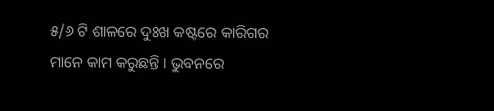୫/୬ ଟି ଶାଳରେ ଦୁଃଖ କଷ୍ଟରେ କାରିଗର ମାନେ କାମ କରୁଛନ୍ତି । ଭୁବନରେ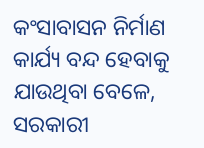କଂସାବାସନ ନିର୍ମାଣ କାର୍ଯ୍ୟ ବନ୍ଦ ହେବାକୁ ଯାଉଥିବା ବେଳେ, ସରକାରୀ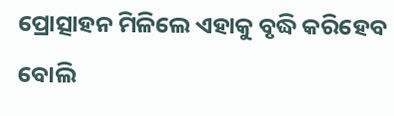ପ୍ରୋତ୍ସାହନ ମିଳିଲେ ଏହାକୁ ବୃଦ୍ଧି କରିହେବ ବୋଲି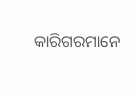କାରିଗରମାନେ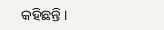କହିଛନ୍ତି ।